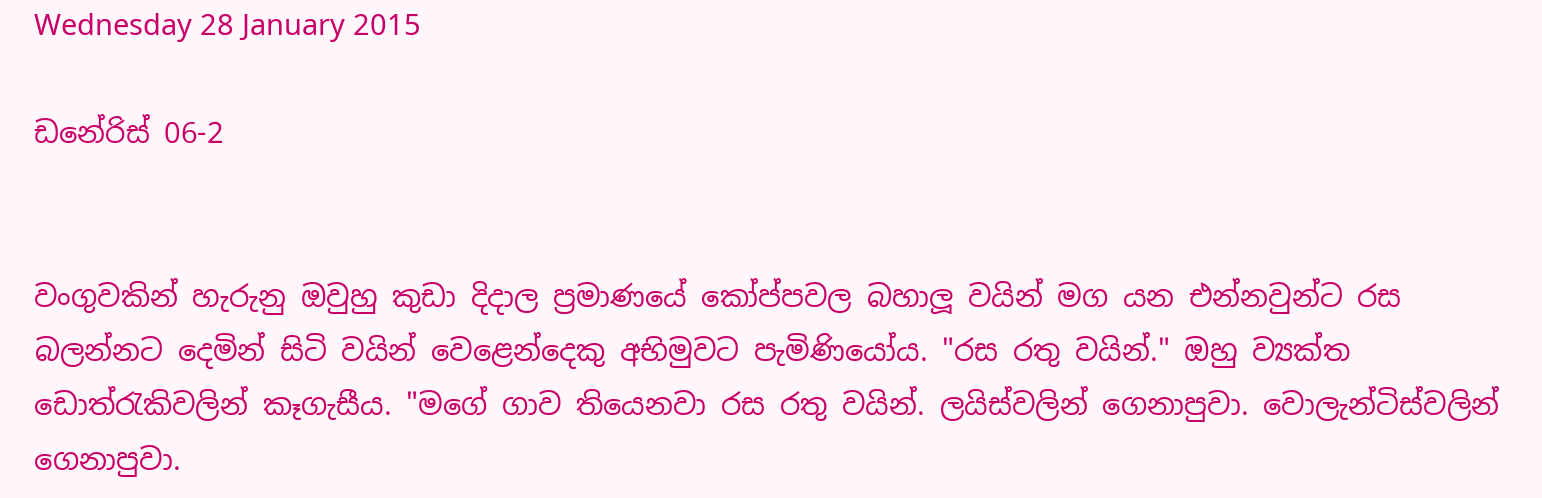Wednesday 28 January 2015

ඩනේරිස් 06-2


වංගුවකින් හැරුනු ඔවුහු කුඩා දිදාල ප්‍රමාණයේ කෝප්පවල බහාලූ වයින් මග යන එන්නවුන්ට රස බලන්නට දෙමින් සිටි වයින් වෙළෙන්දෙකු අභිමුවට පැමිණියෝය. "රස රතු වයින්." ඔහු ව්‍යක්ත ඩොත්රැකිවලින් කෑගැසීය. "මගේ ගාව තියෙනවා රස රතු වයින්. ලයිස්වලින් ගෙනාපුවා. වොලැන්ටිස්වලින් ගෙනාපුවා.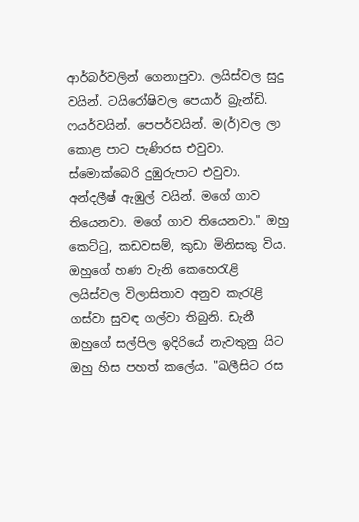ආර්බර්වලින් ගෙනාපුවා. ලයිස්වල සුදු වයින්. ටයිරෝෂිවල පෙයාර් බ්‍රැන්ඩි. ෆයර්වයින්. පෙපර්වයින්. ම(ර්)වල ලා කොළ පාට පැණිරස එවුවා. ස්මොක්බෙරි දුඹුරුපාට එවුවා. අන්දලීෂ් ඇඹුල් වයින්. මගේ ගාව තියෙනවා. මගේ ගාව තියෙනවා." ඔහු කෙට්ටු, කඩවසම්, කුඩා මිනිසකු විය. ඔහුගේ හණ වැනි කෙහෙරැළි ලයිස්වල විලාසිතාව අනුව කැරැළි ගස්වා සුවඳ ගල්වා තිබුනි. ඩැනී ඔහුගේ සල්පිල ඉදිරියේ නැවතුනු යිට ඔහු හිස පහත් කලේය. "ඛලීසිට රස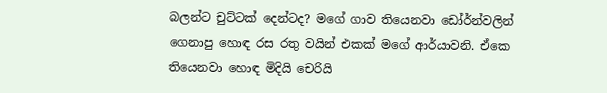බලන්ට චුට්ටක් දෙන්ටද? මගේ ගාව තියෙනවා ඩෝර්න්වලින් ගෙනාපු හොඳ රස රතු වයින් එකක් මගේ ආර්යාවනි. ඒකෙ තියෙනවා හොඳ මිදියි චෙරියි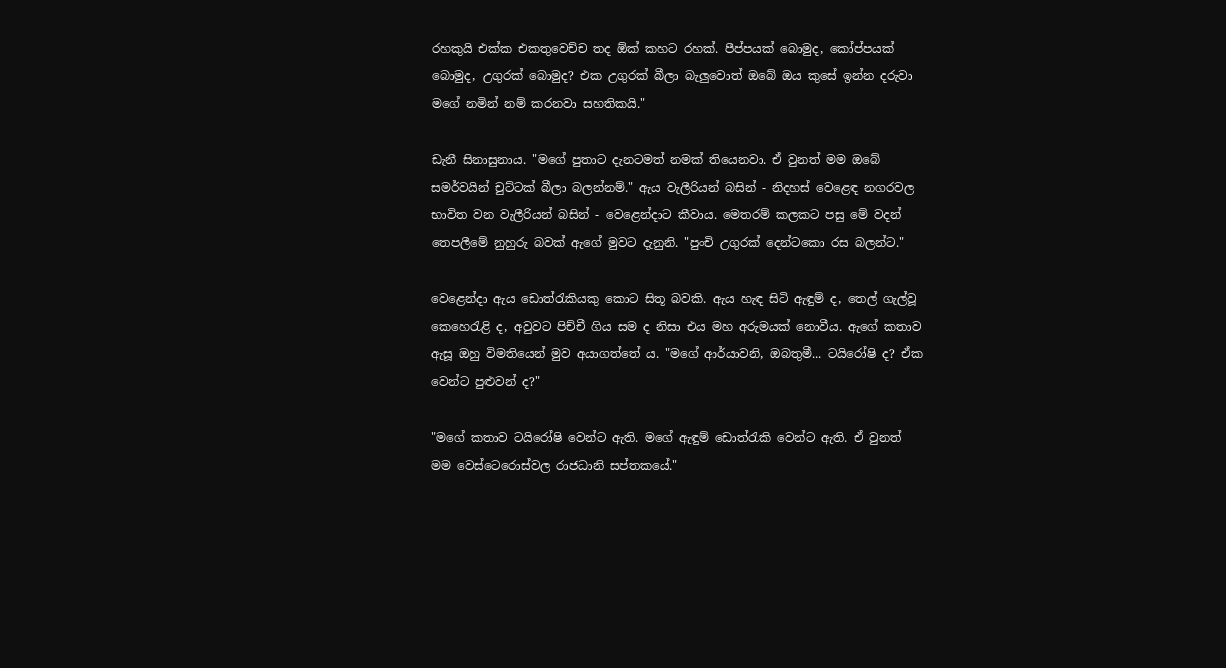රහකුයි එක්ක එකතුවෙච්ච තද ඕක් කහට රහක්. පීප්පයක් බොමුද, කෝප්පයක් බොමුද, උගුරක් බොමුද? එක උගුරක් බීලා බැලුවොත් ඔබේ ඔය කුසේ ඉන්න දරුවා මගේ නමින් නම් කරනවා සහතිකයි."

ඩැනී සිනාසුනාය. "මගේ පුතාට දැනටමත් නමක් තියෙනවා. ඒ වුනත් මම ඔබේ සමර්වයින් චුට්ටක් බීලා බලන්නම්." ඇය වැලීරියන් බසින් - නිදහස් වෙළෙඳ නගරවල භාවිත වන වැලීරියන් බසින් - වෙළෙන්දාට කීවාය. මෙතරම් කලකට පසු මේ වදන් තෙපලීමේ නුහුරු බවක් ඇගේ මුවට දැනුනි. "පුංචි උගුරක් දෙන්ටකො රස බලන්ට."

වෙළෙන්දා ඇය ඩොත්රැකියකු කොට සිතූ බවකි. ඇය හැඳ සිටි ඇඳුම් ද, තෙල් ගැල්වූ කෙහෙරැළි ද, අවුවට පිච්චී ගිය සම ද නිසා එය මහ අරුමයක් නොවීය. ඇගේ කතාව ඇසූ ඔහු විමතියෙන් මුව අයාගත්තේ ය. "මගේ ආර්යාවනි, ඔබතුමී... ටයිරෝෂි ද? ඒක වෙන්ට පුළුවන් ද?"

"මගේ කතාව ටයිරෝෂි වෙන්ට ඇති. මගේ ඇඳුම් ඩොත්රැකි වෙන්ට ඇති. ඒ වුනත් මම වෙස්ටෙරොස්වල රාජධානි සප්තකයේ."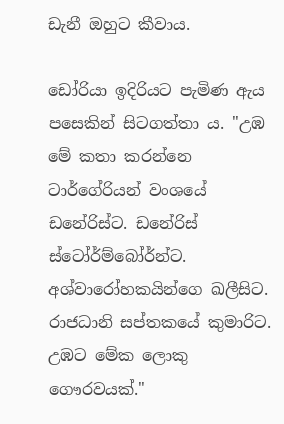ඩැනී ඔහුට කීවාය.

ඩෝරියා ඉදිරියට පැමිණ ඇය පසෙකින් සිටගත්තා ය. "උඹ මේ කතා කරන්නෙ ටාර්ගේරියන් වංශයේ ඩනේරිස්ට. ඩනේරිස් ස්ටෝර්ම්බෝර්න්ට. අශ්වාරෝහකයින්ගෙ ඛලීසිට. රාජධානි සප්තකයේ කුමාරිට. උඹට මේක ලොකු ගෞරවයක්."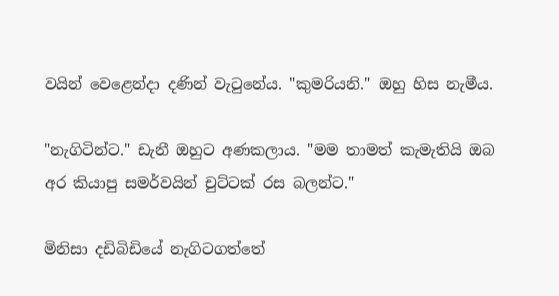වයින් වෙළෙන්දා දණින් වැටුනේය. "කුමරියනි." ඔහු හිස නැමීය.

"නැගිටින්ට." ඩැනී ඔහුට අණකලාය. "මම තාමත් කැමැතියි ඔබ අර කියාපු සමර්වයින් චුට්ටක් රස බලන්ට."

මිනිසා දඩිබිඩියේ නැගිටගත්තේ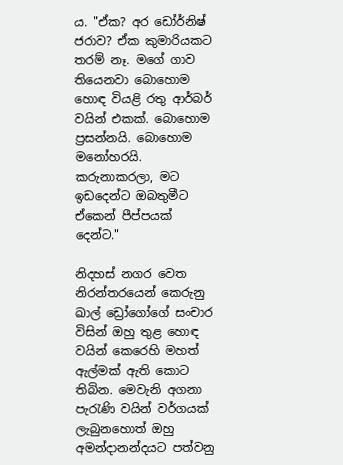ය. "ඒක? අර ඩෝර්නිෂ් ජරාව? ඒක කුමාරියකට තරම් නෑ. මගේ ගාව තියෙනවා බොහොම හොඳ වියළි රතු ආර්බර් වයින් එකක්. බොහොම ප්‍රසන්නයි. බොහොම මනෝහරයි. කරුනාකරලා, මට ඉඩදෙන්ට ඔබතුමීට ඒකෙන් පීප්පයක් දෙන්ට."

නිදහස් නගර වෙත නිරන්තරයෙන් කෙරුනු ඛාල් ඩ්‍රෝගෝගේ සංචාර විසින් ඔහු තුළ හොඳ වයින් කෙරෙහි මහත් ඇල්මක් ඇති කොට තිබින. මෙවැනි අගනා පැරැණි වයින් වර්ගයක් ලැබුනහොත් ඔහු අමන්දානන්දයට පත්වනු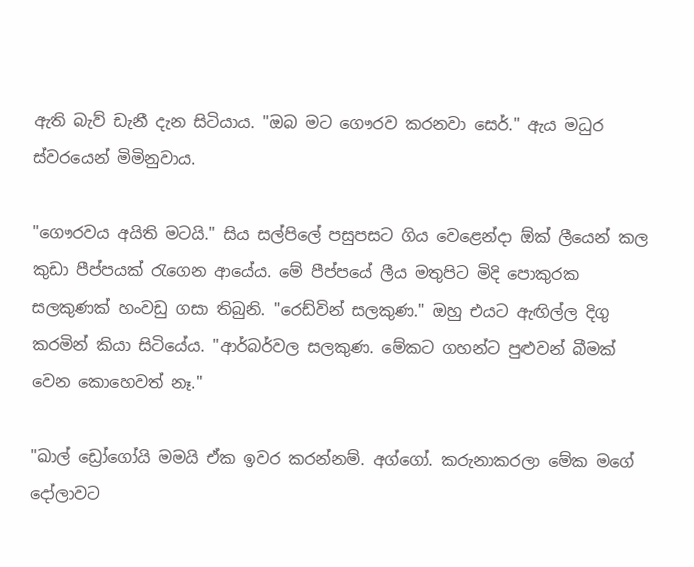ඇති බැව් ඩැනී දැන සිටියාය. "ඔබ මට ගෞරව කරනවා සෙර්." ඇය මධුර ස්වරයෙන් මිමිනුවාය.

"ගෞරවය අයිති මටයි." සිය සල්පිලේ පසුපසට ගිය වෙළෙන්දා ඕක් ලීයෙන් කල කුඩා පීප්පයක් රැගෙන ආයේය. මේ පීප්පයේ ලීය මතුපිට මිදි පොකුරක සලකුණක් හංවඩු ගසා තිබුනි. "රෙඩ්වින් සලකුණ." ඔහු එයට ඇඟිල්ල දිගු කරමින් කියා සිටියේය. "ආර්බර්වල සලකුණ. මේකට ගහන්ට පුළුවන් බීමක් වෙන කොහෙවත් නෑ."

"ඛාල් ඩ්‍රෝගෝයි මමයි ඒක ඉවර කරන්නම්. අග්ගෝ. කරුනාකරලා මේක මගේ දෝලාවට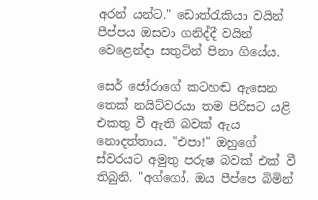අරන් යන්ට." ඩොත්රැකියා වයින් පීප්පය ඔසවා ගනිද්දී වයින් වෙළෙන්දා සතුටින් පිනා ගියේය.

සෙර් ජෝරාගේ කටහඬ ඇසෙන තෙක් නයිට්වරයා තම පිරිසට යළි එකතු වී ඇති බවක් ඇය නොදත්තාය. "එපා!" ඔහුගේ ස්වරයට අමුතු පරුෂ බවක් එක් වී තිබුනි. "අග්ගෝ. ඔය පීප්පෙ බිමින්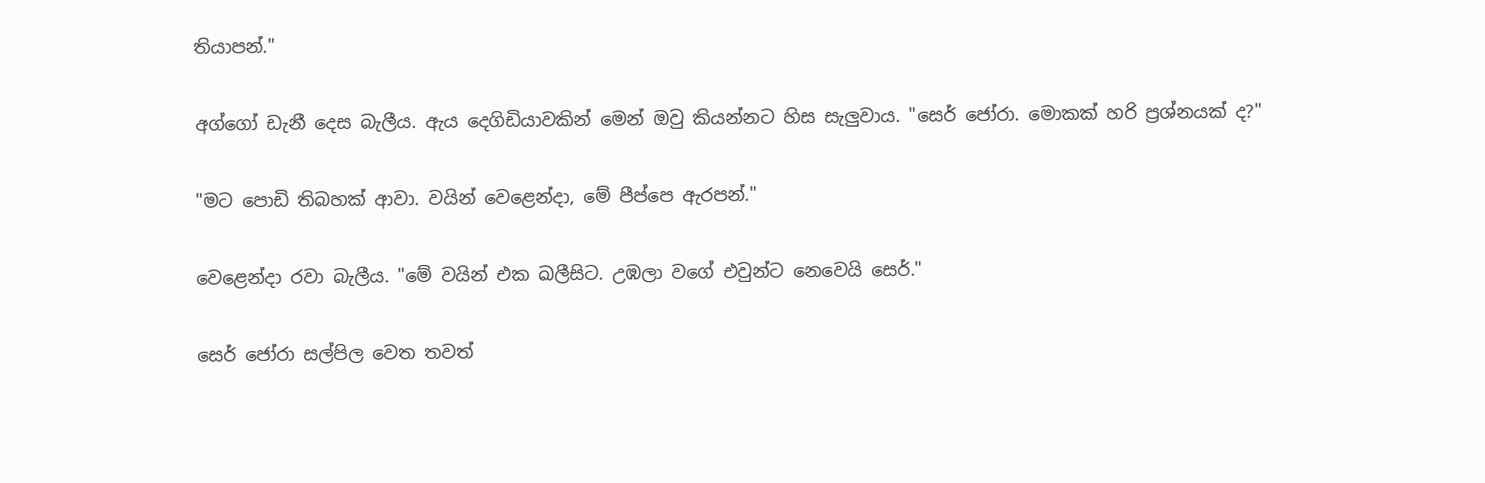තියාපන්."

අග්ගෝ ඩැනී දෙස බැලීය. ඇය දෙගිඩියාවකින් මෙන් ඔවු කියන්නට හිස සැලුවාය. "සෙර් ජෝරා. මොකක් හරි ප්‍රශ්නයක් ද?"

"මට පොඩි තිබහක් ආවා. වයින් වෙළෙන්දා, මේ පීප්පෙ ඇරපන්."

වෙළෙන්දා රවා බැලීය. "මේ වයින් එක ඛලීසිට. උඹලා වගේ එවුන්ට නෙවෙයි සෙර්."

සෙර් ජෝරා සල්පිල වෙත තවත්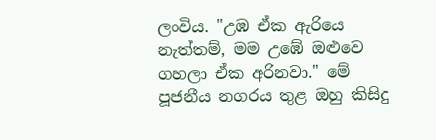ලංවිය. "උඹ ඒක ඇරියෙ නැත්තම්, මම උඹේ ඔළුවෙ ගහලා ඒක අරිනවා." මේ පූජනීය නගරය තුළ ඔහු කිසිදු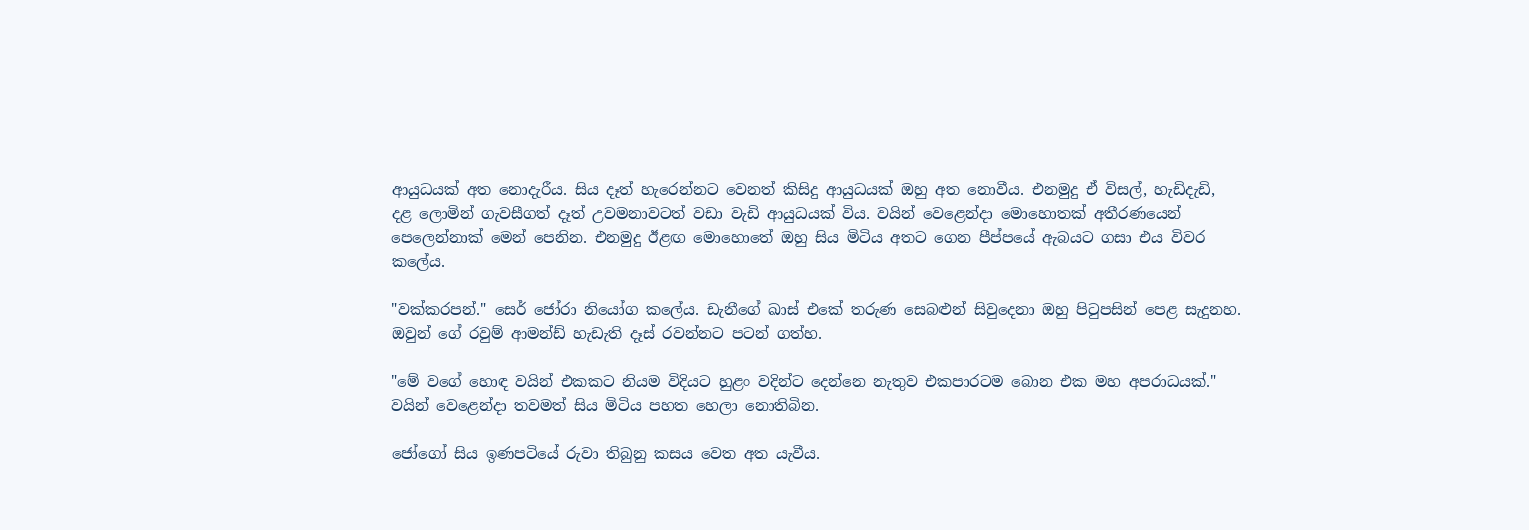ආයුධයක් අත නොදැරීය. සිය දෑත් හැරෙන්නට වෙනත් කිසිදු ආයුධයක් ඔහු අත නොවීය. එනමුදු ඒ විසල්, හැඩිදැඩි, දළ ලොමින් ගැවසීගත් දෑත් උවමනාවටත් වඩා වැඩි ආයුධයක් විය. වයින් වෙළෙන්දා මොහොතක් අතීරණයෙන් පෙලෙන්නාක් මෙන් පෙනින. එනමුදු ඊළඟ මොහොතේ ඔහු සිය මිටිය අතට ගෙන පීප්පයේ ඇබයට ගසා එය විවර කලේය.

"වක්කරපන්." සෙර් ‍ජෝරා නියෝග කලේය. ඩැනීගේ ඛාස් එකේ තරුණ සෙබළුන් සිවුදෙනා ඔහු පිටුපසින් පෙළ සැදුනහ. ඔවුන් ගේ රවුම් ආමන්ඩ් හැඩැති දෑස් රවන්නට පටන් ගත්හ.

"මේ වගේ හොඳ වයින් එකකට නියම විදියට හුළං වදින්ට දෙන්නෙ නැතුව එකපාරටම බොන එක මහ අපරාධයක්." වයින් වෙළෙන්දා තවමත් සිය මිටිය පහත හෙලා නොතිබින.

ජෝගෝ සිය ඉණපටියේ රුවා තිබුනු කසය වෙත අත යැවීය.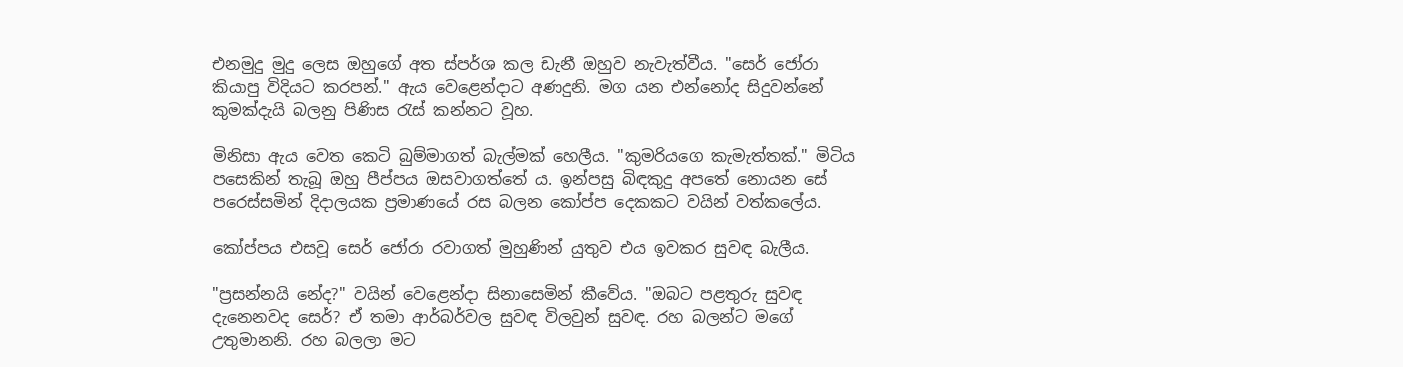එනමුදු මුදු ලෙස ඔහුගේ අත ස්පර්ශ කල ඩැනී ඔහුව නැවැත්වීය. "සෙර් ජෝරා කියාපු විදියට කරපන්." ඇය වෙළෙන්දාට අණදුනි. මග යන එන්නෝද සිදුවන්නේ කුමක්දැයි බලනු පිණිස රැස් කන්නට වූහ.

මිනිසා ඇය වෙත කෙටි බුම්මාගත් බැල්මක් හෙලීය. "කුමරියගෙ කැමැත්තක්." මිටිය පසෙකින් තැබූ ඔහු පීප්පය ඔසවාගත්තේ ය. ඉන්පසු බිඳකුදු අපතේ නොයන සේ පරෙස්සමින් දිදාලයක ප්‍රමාණයේ රස බලන කෝප්ප දෙකකට වයින් වත්කලේය.

කෝප්පය එසවූ සෙර් ජෝරා රවාගත් මුහුණින් යුතුව එය ඉවකර සුවඳ බැලීය.

"ප්‍රසන්නයි නේද?" වයින් වෙළෙන්දා සිනාසෙමින් කීවේය. "ඔබට පළතුරු සුවඳ දැනෙනවද සෙර්? ඒ තමා ආර්බර්වල සුවඳ විලවුන් සුවඳ. රහ බලන්ට මගේ උතුමානනි. රහ බලලා මට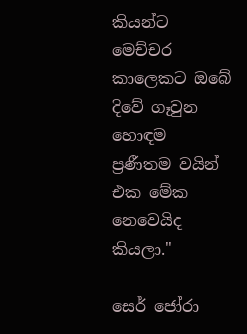කියන්ට මෙච්චර කාලෙකට ඔබේ දිවේ ගෑවුන හොඳම ප්‍රණීතම වයින් එක මේක නෙවෙයිද කියලා."

සෙර් ජෝරා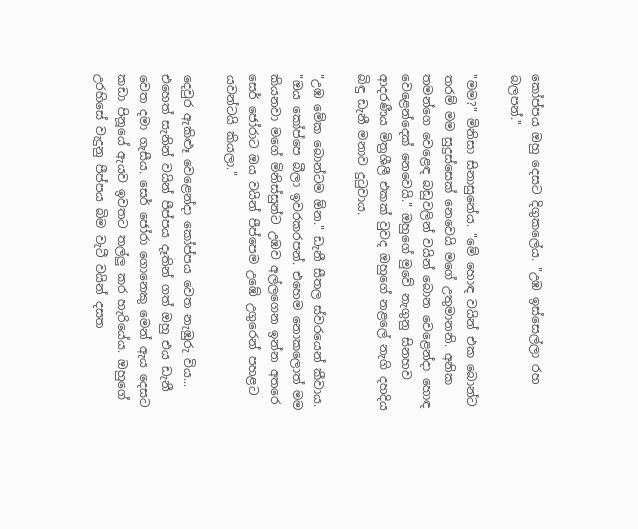කෝප්පය ඔහු දෙසට දිගුකලේය. "උඹ ඉස්සෙල්ලා රහ බලපන්."

"මම?" මිනිසා සිනාසුනේය. "මේ හොඳ වයින් එක බොන්ට තරම් මම සුදුස්සෙක් නෙවෙයි මගේ උතුමානනි. අනික තමන්ගෙ වෙළෙඳ බඩුවලින් වයින් බොන වෙළෙන්දා හොඳ වෙළෙන්දෙක් නෙවෙයි." ඔහුගේ මුවේ නැගුනු සිනහව ආදරණීය මිත්‍රශීලී එකක් වුවද ඔහුගේ නළලේ නැගි දහදිය බිඳු ඩැනී මනාව දුටුවාය.

"උඹ මේක බොන්ටම ඕන." ඩැනී සීතල ස්වරයෙන් කීවාය. "ඔය කෝප්පෙ බීලා ඉවරකරපන්. එහෙම නොකලොත් මම කියනවා මගේ මිනිස්සුන්ට උඹව අල්ලගෙන ඉන්න අතරෙ සෙර් ජෝරාට ඔය වයින් පීප්පෙම උඹේ උගුරෙන් පහළට යවන්ටයි කියලා."

දෙවුර ඇකිළූ වෙළෙන්දා කෝප්පය වෙත නැඹුරු විය... එහෙත් සැනින් වයින් පීප්පය දෑතින් ගත් ඔහු එය ඩැනී වෙත දමා ගැසීය. සෙර් ජෝරා ගොනෙකු මෙන් ඇය දෙසට කඩා පිනූයේ ඇයව ඉවතට තල්ලු කර හැරියේය. ඔහුගේ උරහිසේ වැදුනු පීප්පය බිම වැටී වයින් දසත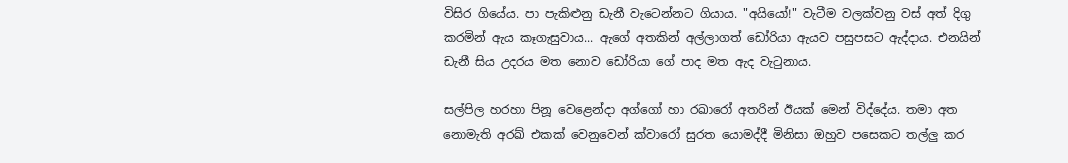විසිර ගියේය. පා පැකිළුනු ඩැනී වැටෙන්නට ගියාය. "අයියෝ!" වැටීම වලක්වනු වස් අත් දිගු කරමින් ඇය කෑගැසුවාය... ඇගේ අතකින් අල්ලාගත් ඩෝරියා ඇයව පසුපසට ඇද්දාය. එනයින් ඩැනී සිය උදරය මත නොව ඩෝරියා ගේ පාද මත ඇද වැටුනාය.

සල්පිල හරහා පිනූ වෙළෙන්දා අග්ගෝ හා රඛාරෝ අතරින් ඊයක් මෙන් විද්දේය. තමා අත නොමැති අරඛ් එකක් වෙනුවෙන් ක්වාරෝ සුරත යොමද්දී මිනිසා ඔහුව පසෙකට තල්ලු කර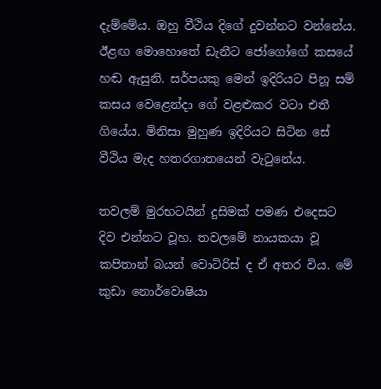දැම්මේය. ඔහු වීථිය දිගේ දුවන්නට වන්නේය. ඊළඟ මොහොතේ ඩැනීට ජෝගෝගේ කසයේ හඬ ඇසුනි. සර්පයකු මෙන් ඉදිරියට පිනූ සම් කසය වෙළෙන්දා ගේ වළළුකර වටා එතී ගියේය. මිනිසා මුහුණ ඉදිරියට සිටින සේ වීථිය මැද හතරගාතයෙන් වැටුනේය.

තවලම් මුරභටයින් දුසිමක් පමණ එදෙසට දිව එන්නට වූහ. තවලමේ නායකයා වූ කපිතාන් බයන් ‍වොටිරිස් ද ඒ අතර විය. මේ කුඩා නොර්වොෂියා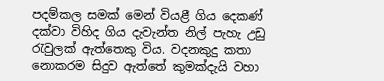පදම්කල සමක් මෙන් වියළී ගිය දෙකණ් දක්වා විහිද ගිය දැවැන්ත නිල් පැහැ උඩු රැවුලක් ඇත්තෙකු විය. වදනකුදු කතා නොකරම සිදුව ඇත්තේ කුමක්දැයි වහා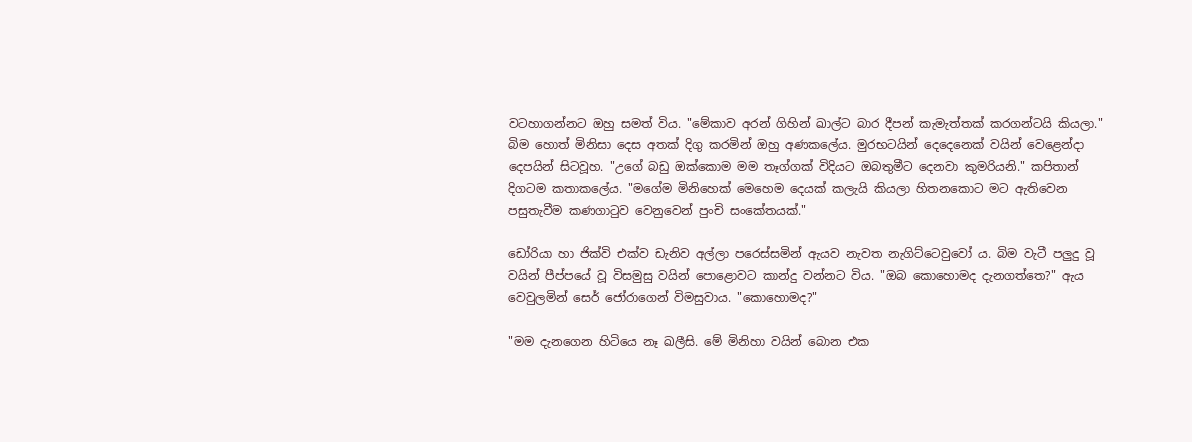වටහාගන්නට ඔහු සමත් විය. "මේකාව අරන් ගිහින් ඛාල්ට බාර දීපන් කැමැත්තක් කරගන්ටයි කියලා." බිම හොත් මිනිසා දෙස අතක් දිගු කරමින් ඔහු අණකලේය. මුරභටයින් දෙදෙනෙක් වයින් වෙළෙන්දා දෙපයින් සිටවූහ. "උගේ බඩු ඔක්කොම මම තෑග්ගක් විදියට ඔබතුමීට දෙනවා කුමරියනි." කපිතාන් දිගටම කතාකලේය. "මගේම මිනිහෙක් මෙහෙම දෙයක් කලැයි කියලා හිතනකොට මට ඇතිවෙන පසුතැවීම කණගාටුව වෙනුවෙන් පුංචි සංකේතයක්."

ඩෝරියා හා ජික්වි එක්ව ඩැනිව අල්ලා පරෙස්සමින් ඇයව නැවත නැගිට්ටෙවුවෝ ය. බිම වැටී පලුදු වූ වයින් පීප්පයේ වූ විසමුසු වයින් පොළොවට කාන්දු වන්නට විය. "ඔබ කොහොමද දැනගත්තෙ?" ඇය වෙවුලමින් සෙර් ජෝරාගෙන් විමසුවාය. "කොහොමද?"

"මම දැනගෙන හිටියෙ නෑ ඛලීසි. මේ මිනිහා වයින් බොන එක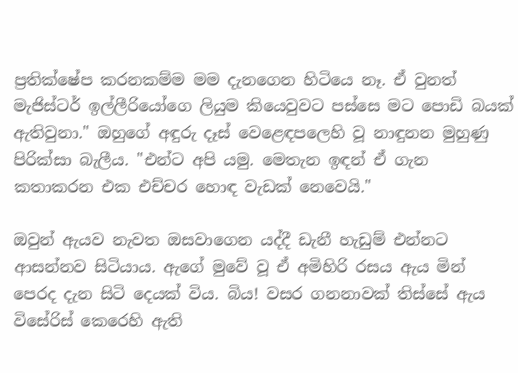ප්‍රතික්ෂේප කරනකම්ම මම දැනගෙන හිටියෙ නෑ‍. ඒ වුනත් මැජිස්ටර් ඉල්ලීරියෝගෙ ලියුම කියෙවුවට පස්සෙ මට පොඩි බයක් ඇතිවුනා." ඔහුගේ අඳුරු දෑස් වෙළෙඳපලෙහි වූ නාඳුනන මුහුණු පිරික්සා බැලීය. "එන්ට අපි යමු. මෙතැන ඉඳන් ඒ ගැන කතාකරන එක එච්චර හොඳ වැඩක් නෙවෙයි."

ඔවුන් ඇයව නැවත ඔසවාගෙන යද්දී ඩැනී හැඩුම් එන්නට ආසන්නව සිටියාය. ඇගේ මුවේ වූ ඒ අමිහිරි රසය ඇය මින් පෙරද දැන සිටි දෙයක් විය. බිය! වසර ගනනාවක් තිස්සේ ඇය විසේරිස් කෙරෙහි ඇති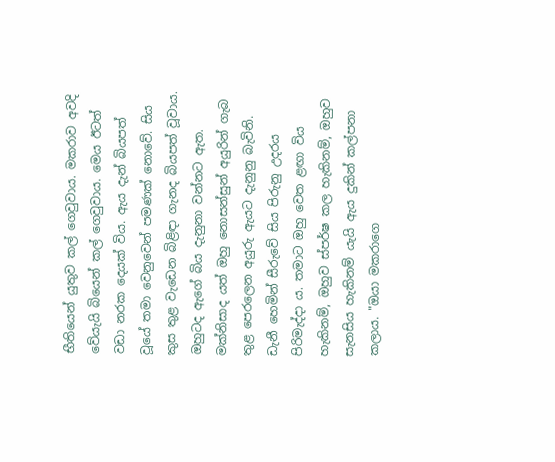භීතියෙන් යුතුව කල් ගෙවුවාය. මකරාව අවදි වේයැයි බියෙන් කල් ගෙවුවාය. මෙය ඊටත් වඩා නරක දෙයක් විය. ඇය දැන් බියපත් වූයේ තමා වෙනුවෙන් පමණක් නොවේ. සිය කුස තුළ වැඩෙන බිළිඳා ගැනද බියපත් වූවාය. ඔහුටද ඇගේ බිය දැනුනා වන්නට ඇත. මක්නිසාද යත් ඔහු නොසන්සුන් අයුරින් ගැබ තුළ පෙරලෙන අයුරු ඇයට දැනුනු බැවිනි. ඩැනී හෙමින් සීරුවේ සිය පිරුනු උදරය පිරිමැද්දා ය. තමාට ඔහු වෙත ළඟා විය හැකිනම්, ඔහුව ස්පර්ෂ කල හැකිනම්, ඔහුව සැනසිය හැකිනම් යැයි ඇය දුකින් කල්පනා කලාය. "ඔයා මකරාගෙ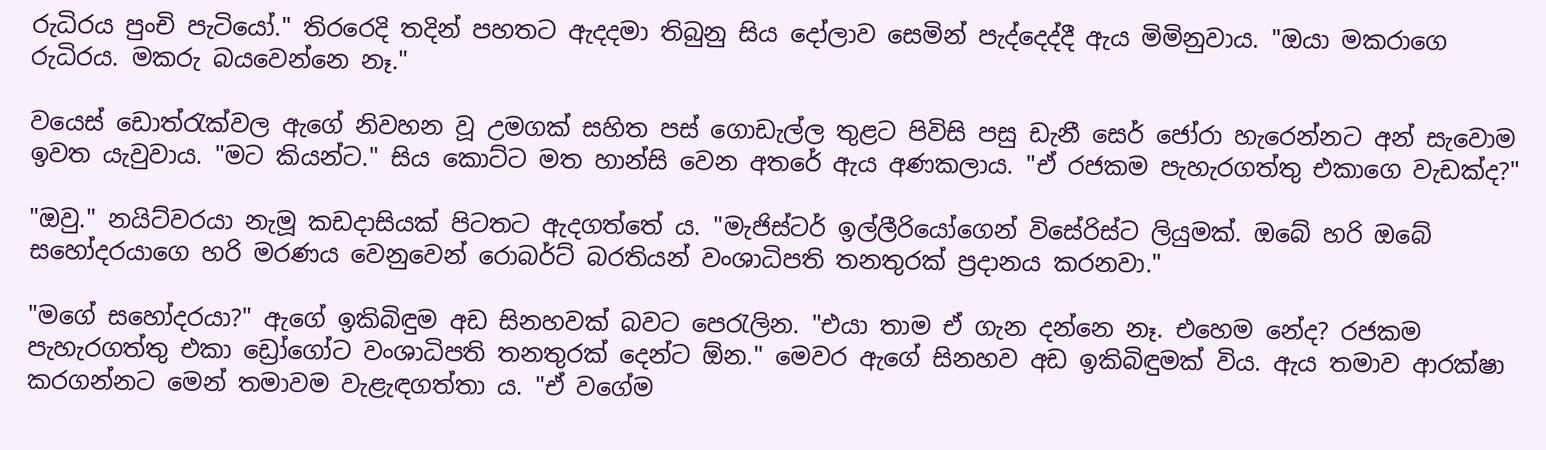රුධිරය පුංචි පැටියෝ." තිරරෙදි තදින් පහතට ඇදදමා තිබුනු සිය දෝලාව සෙමින් පැද්දෙද්දී ඇය මිමිනුවාය. "ඔයා මකරාගෙ රුධිරය. මකරු බයවෙන්නෙ නෑ."

වයෙස් ‍ඩොත්රැක්වල ඇගේ නිවහන වූ උමගක් සහිත පස් ගොඩැල්ල තුළට පිවිසි පසු ඩැනී සෙර් ජෝරා හැරෙන්නට අන් සැවොම ඉවත යැවුවාය. "මට කියන්ට." සිය කොට්ට මත හාන්සි වෙන අත‍රේ ඇය අණකලාය. "ඒ රජකම පැහැරගත්තු එකාගෙ වැඩක්ද?"

"ඔවු." නයිට්වරයා නැමූ කඩදාසියක් පිටතට ඇදගත්තේ ය. "මැජිස්ටර් ඉල්ලීරියෝගෙන් විසේරිස්ට ලියුමක්. ඔබේ හරි ඔබේ සහෝදරයාගෙ හරි මරණය වෙනුවෙන් රොබර්ට් බරතියන් වංශාධිපති තනතුරක් ප්‍රදානය කරනවා."

"මගේ සහෝදරයා?" ඇගේ ඉකිබිඳුම අඩ සිනහවක් බවට පෙරැලින. "එයා තාම ඒ ගැන දන්නෙ නෑ. එහෙම නේද? රජකම පැහැරගත්තු එකා ඩ්‍රෝගෝට වංශාධිපති තනතුරක් දෙන්ට ඕන." මෙවර ඇගේ සිනහව අඩ ඉකිබිඳුමක් විය. ඇය තමාව ආරක්ෂා කරගන්නට මෙන් තමාවම වැළැඳගත්තා ය‍. "ඒ වගේම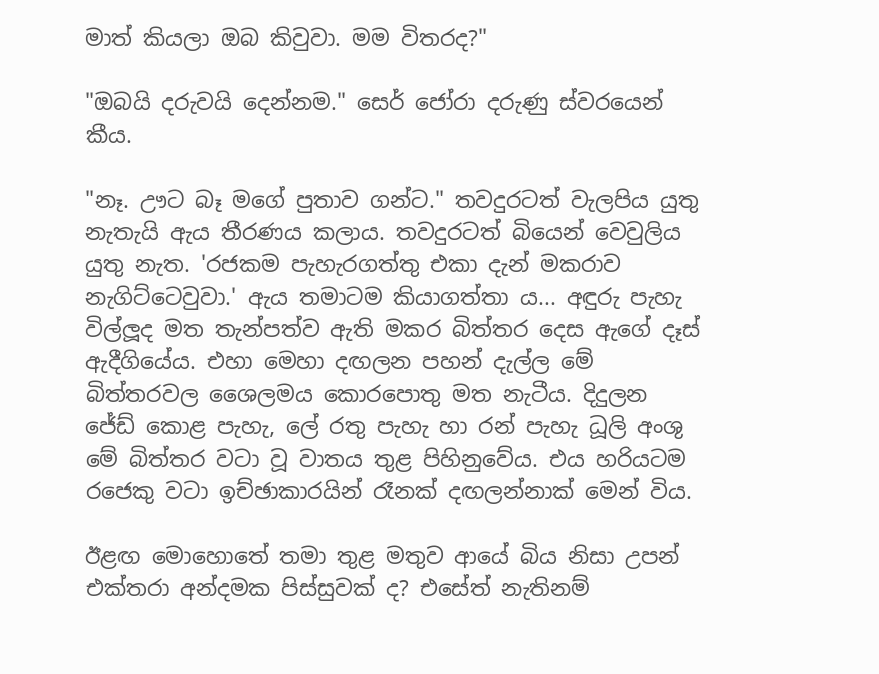මාත් කියලා ඔබ කිවුවා. මම විතරද?"

"ඔබයි දරුවයි දෙන්නම." සෙර් ජෝරා දරුණු ස්වරයෙන් කීය.

"නෑ. ඌට බෑ මගේ පුතාව ගන්ට." තවදුරටත් වැලපිය යුතු නැතැයි ඇය තීරණය කලාය. තවදුරටත් බියෙන් වෙවුලිය යුතු නැත. 'රජකම පැහැරගත්තු එකා දැන් මකරාව නැගිට්ටෙවුවා.' ඇය තමාටම කියාගත්තා ය... අඳුරු පැහැ විල්ලූද මත තැන්පත්ව ඇති මකර බිත්තර දෙස ඇගේ දෑස් ඇදීගියේය. එහා මෙහා දඟලන පහන් දැල්ල මේ බිත්තරවල ශෛලමය කොරපොතු මත නැටීය. දිදුලන ජේඩ් කොළ පැහැ, ලේ රතු පැහැ හා රන් පැහැ ධූලි අංශු මේ බිත්තර වටා වූ වාතය තුළ පිහිනුවේය. එය හරියටම රජෙකු වටා ඉච්ඡාකාරයින් රෑනක් දඟලන්නාක් මෙන් විය.

ඊළඟ මොහොතේ තමා තුළ මතුව ආයේ බිය නිසා උපන් එක්තරා අන්දමක පිස්සුවක් ද? එසේත් නැතිනම්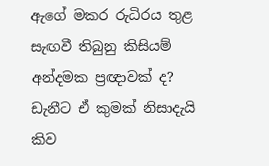ඇගේ මකර රුධිරය තුළ සැඟවී තිබුනු කිසියම් අන්දමක ප්‍රඥාවක් ද? ඩැනීට ඒ කුමක් නිසාදැයි කිව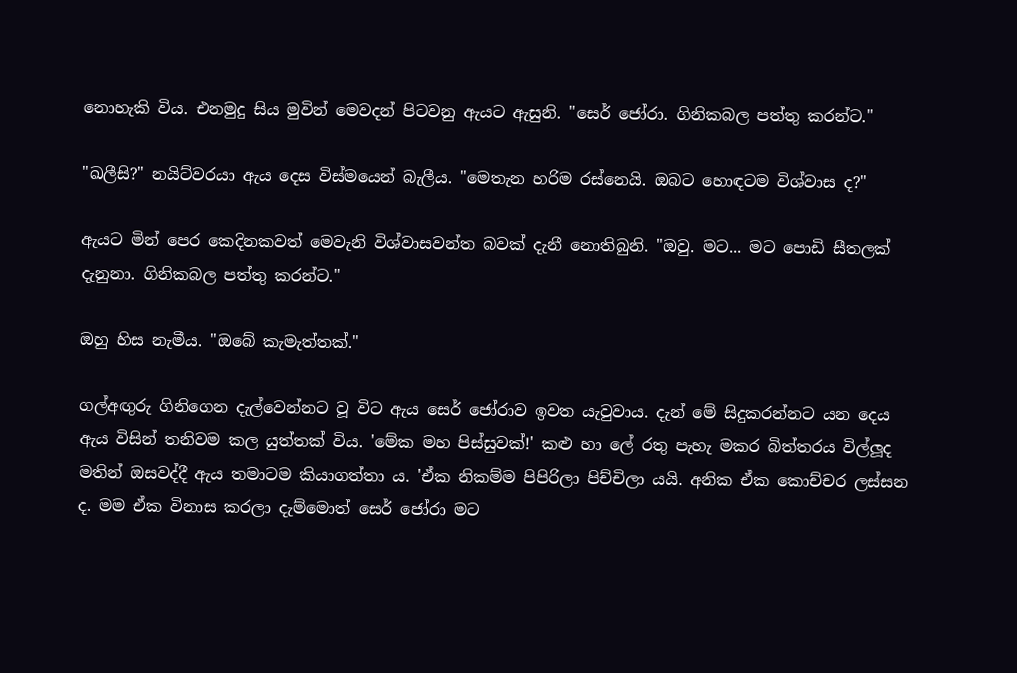නොහැකි විය. එනමුදු සිය මුවින් මෙවදන් පිටවනු ඇයට ඇසුනි. "සෙර් ජෝරා. ගිනිකබල පත්තු කරන්ට."

"ඛලීසි?" නයිට්වරයා ඇය දෙස විස්මයෙන් බැලීය. "මෙතැන හරිම රස්නෙයි. ඔබට හොඳටම විශ්වාස ද?"

ඇයට මින් පෙර කෙදිනකවත් මෙවැනි විශ්වාසවන්ත බවක් දැනී නොතිබුනි. "ඔවු. මට... මට පොඩි සීතලක් දැනුනා. ගිනිකබල පත්තු කරන්ට."

ඔහු හිස නැමීය. "ඔබේ කැමැත්තක්."

ගල්අඟුරු ගිනිගෙන දැල්වෙන්නට වූ විට ඇය සෙර් ජෝරාව ඉවත යැවුවාය. දැන් මේ සිදුකරන්නට යන දෙය ඇය විසින් තනිවම කල යුත්තක් විය. 'මේක මහ පිස්සුවක්!' කළු හා ලේ රතු පැහැ මකර බිත්තරය විල්ලූද මතින් ඔසවද්දී ඇය තමාටම කියාගත්තා ය. 'ඒක නිකම්ම පිපිරිලා පිච්චිලා යයි. අනික ඒක කොච්චර ලස්සන ද. මම ඒක විනාස කරලා දැම්මොත් සෙර් ජෝරා මට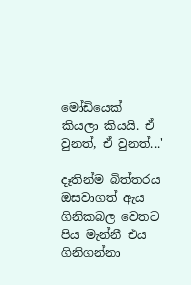මෝඩියෙක් කියලා කියයි. ඒ වුනත්, ඒ වුනත්...'

දෑතින්ම බිත්තරය ඔසවාගත් ඇය ගිනිකබල වෙතට පිය මැන්නී එය ගිනිගන්නා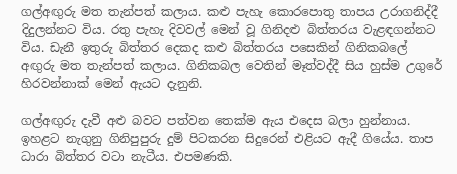ගල්අඟුරු මත තැන්පත් කලාය. කළු පැහැ කොරපොතු තාපය උරාගනිද්දී දිදුලන්නට විය. රතු පැහැ දිවවල් මෙන් වූ ගිනිදළු බිත්තරය වැළඳගන්නට විය. ඩැනී ඉතුරු බිත්තර දෙකද කළු බිත්තරය පසෙකින් ගිනිකබලේ අඟුරු මත තැන්පත් කලාය. ගිනිකබල වෙතින් මෑත්වද්දී සිය හුස්ම උගුරේ හිරවන්නාක් මෙන් ඇයට දැනුනි.

ගල්අඟුරු දැවී අළු බවට පත්වන තෙක්ම ඇය එදෙස බලා හුන්නාය. ඉහළට නැගුනු ගිනිපුපුරු දුම් පිටකරන සිදුරෙන් එළියට ඇදී ගියේය. තාප ධාරා බිත්තර වටා නැටීය. එපමණකි.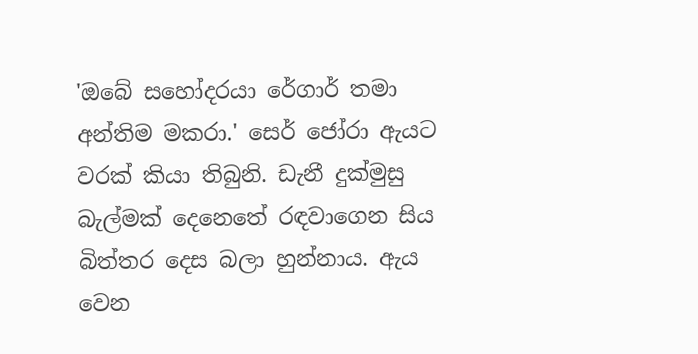'ඔබේ සහෝදරයා රේගාර් තමා අන්තිම මකරා.' සෙර් ජෝරා ඇයට වරක් කියා තිබුනි. ඩැනී දුක්මුසු බැල්මක් දෙනෙතේ රඳවාගෙන සිය බිත්තර දෙස බලා හුන්නාය. ඇය වෙන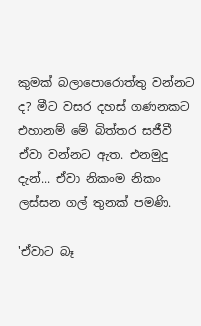කුමක් බලාපොරොත්තු වන්නට ද? මීට වසර දහස් ගණනකට එහානම් මේ බිත්තර සජීවී ඒවා වන්නට ඇත. එනමුදු දැන්... ඒවා නිකංම නිකං ලස්සන ගල් තුනක් පමණි.

'ඒවාට බෑ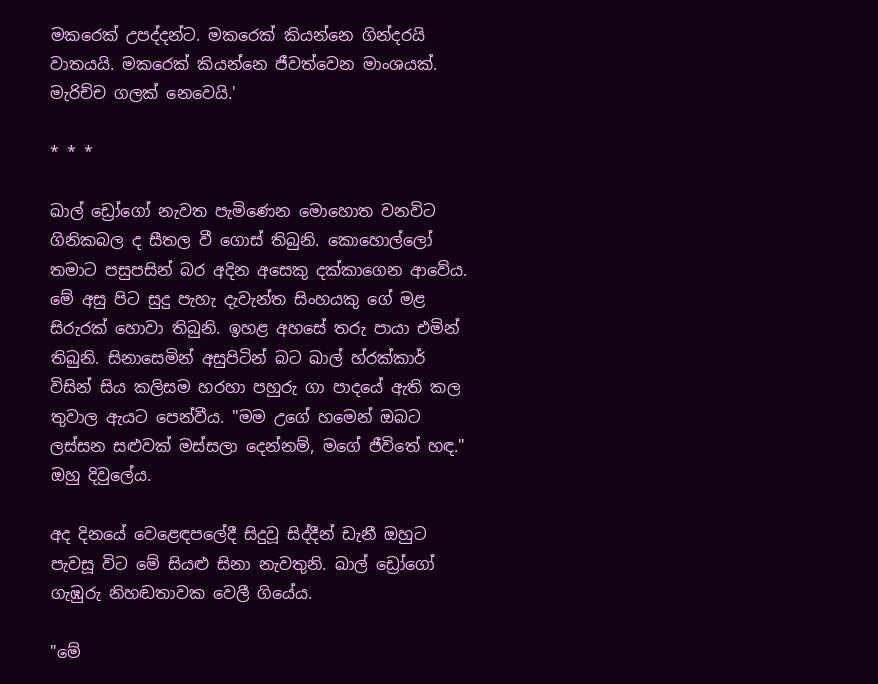මකරෙක් උපද්දන්ට. මකරෙක් කියන්නෙ ගින්දරයි වාතයයි. මකරෙක් කියන්නෙ ජීවත්වෙන මාංශයක්. මැරිච්ච ගලක් නෙවෙයි.'

* * *

ඛාල් ඩ්‍රෝගෝ නැවත පැමිණෙන මොහොත වනවිට ගිනිකබල ද සීතල වී ගොස් තිබුනි. කො‍හොල්ලෝ තමාට පසුපසින් බර අදින අසෙකු දක්කාගෙන ආවේය. මේ අසු පිට සුදු පැහැ දැවැන්ත සිංහයකු ගේ මළ සිරුරක් හොවා තිබුනි. ඉහළ අහසේ තරු පායා එමින් තිබුනි. සිනාසෙමින් අසුපිටින් බට ඛාල් හ්රක්කාර් විසින් සිය කලිසම හරහා පහුරු ගා පාදයේ ඇති කල තුවාල ඇයට පෙන්වීය. "මම උගේ හමෙන් ඔබට ලස්සන සළුවක් මස්සලා දෙන්නම්, මගේ ජීවිතේ හඳ." ඔහු දිවුලේය.

අද දිනයේ වෙළෙඳපලේදී සිදුවූ සිද්දීන් ඩැනී ඔහුට පැවසූ විට මේ සියළු සිනා නැවතුනි. ඛාල් ඩ්‍රෝගෝ ගැඹුරු නිහඬතාවක වෙලී ගියේය.

"මේ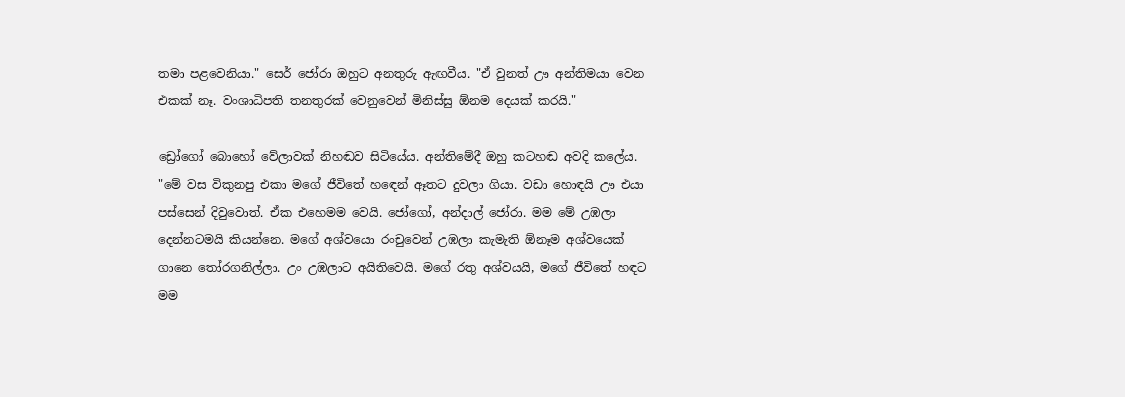තමා පළවෙනියා." සෙර් ජෝරා ඔහුට අනතුරු ඇඟවීය. "ඒ වුනත් ඌ අන්තිමයා වෙන එකක් නෑ. වංශාධිපති තනතුරක් වෙනුවෙන් මිනිස්සු ඕනම දෙයක් කරයි."

ඩ්‍රෝගෝ බොහෝ වේලාවක් නිහඬව සිටියේය. අන්තිමේදී ඔහු කටහඬ අවදි කලේය. "මේ වස විකුනපු එකා මගේ ජීවිතේ හඳෙන් ඈතට දුවලා ගියා. වඩා හොඳයි ඌ එයා පස්සෙන් දිවුවොත්. ඒක එහෙමම වෙයි. ජෝගෝ, අන්දාල් ජෝරා. මම මේ උඹලා දෙන්නටමයි කියන්නෙ. මගේ අශ්වයො රංචුවෙන් උඹලා කැමැති ඕනෑම අශ්වයෙක් ගානෙ තෝරගනිල්ලා. උං උඹලාට අයිතිවෙයි. මගේ රතු අශ්වයයි, මගේ ජීවිතේ හඳට මම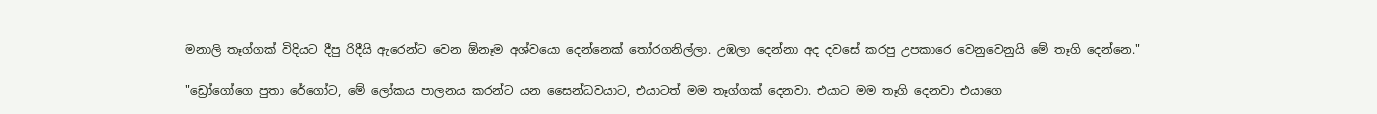මනාලි තෑග්ගක් විදියට දීපු රිදීයි ඇරෙන්ට වෙන ඕනෑම අශ්වයො දෙන්නෙක් තෝරගනිල්ලා. උඹලා දෙන්නා අද දවසේ කරපු උපකාරෙ වෙනුවෙනුයි මේ තෑගි දෙන්නෙ."

"ඩ්‍රෝගෝගෙ පුතා රේගෝට, මේ ලෝකය පාලනය කරන්ට යන සෛන්ධවයාට, එයාටත් මම තෑග්ගක් දෙනවා. එයාට මම තෑගි දෙනවා එයාගෙ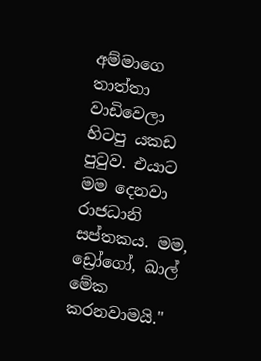අම්මාගෙ තාත්තා වාඩිවෙලා හිටපු යකඩ පුටුව. එයාට මම දෙනවා රාජධානි සප්තකය. මම, ඩ්‍රෝගෝ, ඛාල් මේක කරනවාමයි."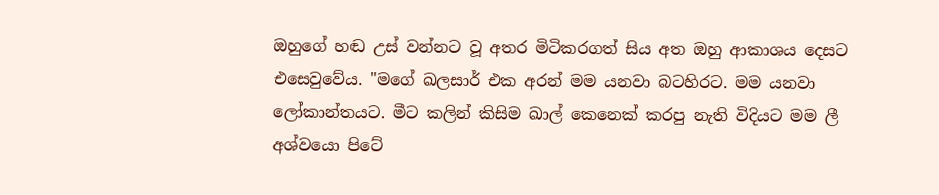ඔහුගේ හඬ උස් වන්නට වූ අතර මිටිකරගත් සිය අත ඔහු ආකාශය දෙසට එසෙවුවේය. "මගේ ඛලසාර් එක අරන් මම යනවා බටහිරට. මම යනවා ලෝකාන්තයට. මීට කලින් කිසිම ඛාල් කෙනෙක් කරපු නැති විදියට මම ලී අශ්වයො පිටේ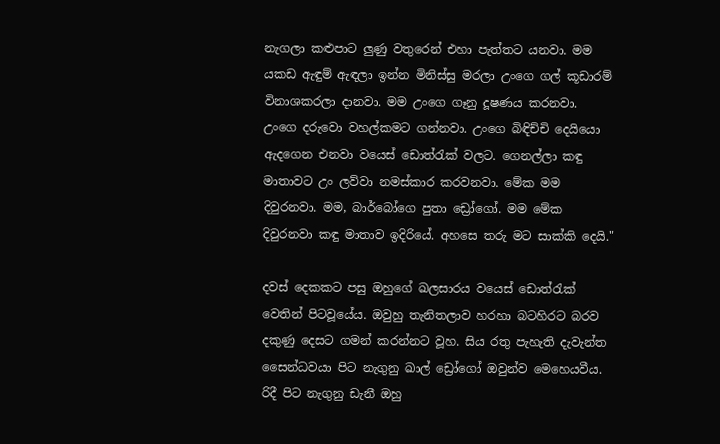නැගලා කළුපාට ලුණු වතුරෙන් එහා පැත්තට යනවා. මම යකඩ ඇඳුම් ඇඳලා ඉන්න මිනිස්සු මරලා උංගෙ ගල් කූඩාරම් විනාශකරලා දානවා. මම උංගෙ ගෑනු දූෂණය කරනවා. උංගෙ දරුවො වහල්කමට ගන්නවා. උංගෙ බිඳිච්චි දෙයියො ඇදගෙන එනවා වයෙස් ඩොත්රැක් වලට. ගෙනල්ලා කඳු මාතාවට උං ලව්වා නමස්කාර කරවනවා. මේක මම දිවුරනවා. මම, බාර්බෝගෙ පුතා ඩ්‍රෝගෝ. මම මේක දිවුරනවා කඳු මාතාව ඉදිරියේ. අහසෙ තරු මට සාක්කි දෙයි."

දවස් දෙකකට පසු ඔහුගේ ඛලසාරය වයෙස් ඩොත්රැක් වෙතින් පිටවූයේය. ඔවුහු තැනිතලාව හරහා බටහිරට බරව දකුණු දෙසට ගමන් කරන්නට වූහ. සිය රතු පැහැති දැවැන්ත සෛන්ධවයා පිට නැගුනු ඛාල් ඩ්‍රෝ‍ගෝ ඔවුන්ව මෙහෙයවීය. රිදී පිට නැගුනු ඩැනී ඔහු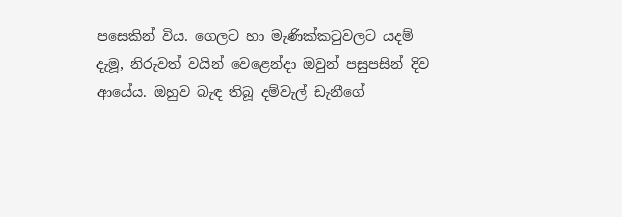පසෙකින් විය. ගෙලට හා මැණික්කටුවලට යදම් දැමූ, නිරුවත් වයින් වෙළෙන්දා ඔවුන් පසුපසින් දිව ආයේය. ඔහුව බැඳ තිබූ දම්වැල් ඩැනීගේ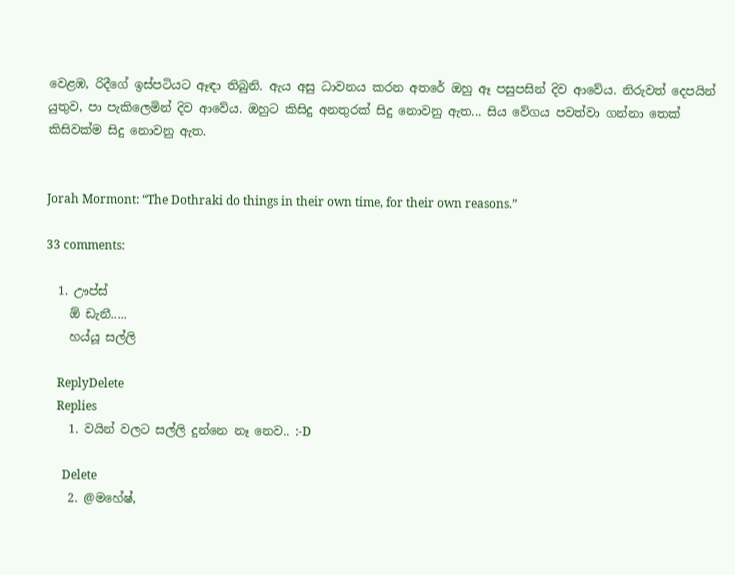වෙළඹ, රිදී‍ගේ ඉස්පටියට ඈඳා තිබුනි. ඇය අසු ධාවනය කරන අතරේ ඔහු ඈ පසුපසින් දිව ආවේය. නිරුවත් දෙපයින් යුතුව, පා පැකිලෙමින් දිව ආවේය. ඔහුට කිසිදු අනතුරක් සිදු නොවනු ඇත... සිය වේගය පවත්වා ගන්නා තෙක් කිසිවක්ම සිදු නොවනු ඇත.


Jorah Mormont: “The Dothraki do things in their own time, for their own reasons.”

33 comments:

  1. ඌප්ස්
    ඕ ඩැනී.....
    හය්යූ සල්ලි

    ReplyDelete
    Replies
    1. වයින් වලට සල්ලි දුන්නෙ නෑ නෙව.. :-D

      Delete
    2. @මහේෂ්,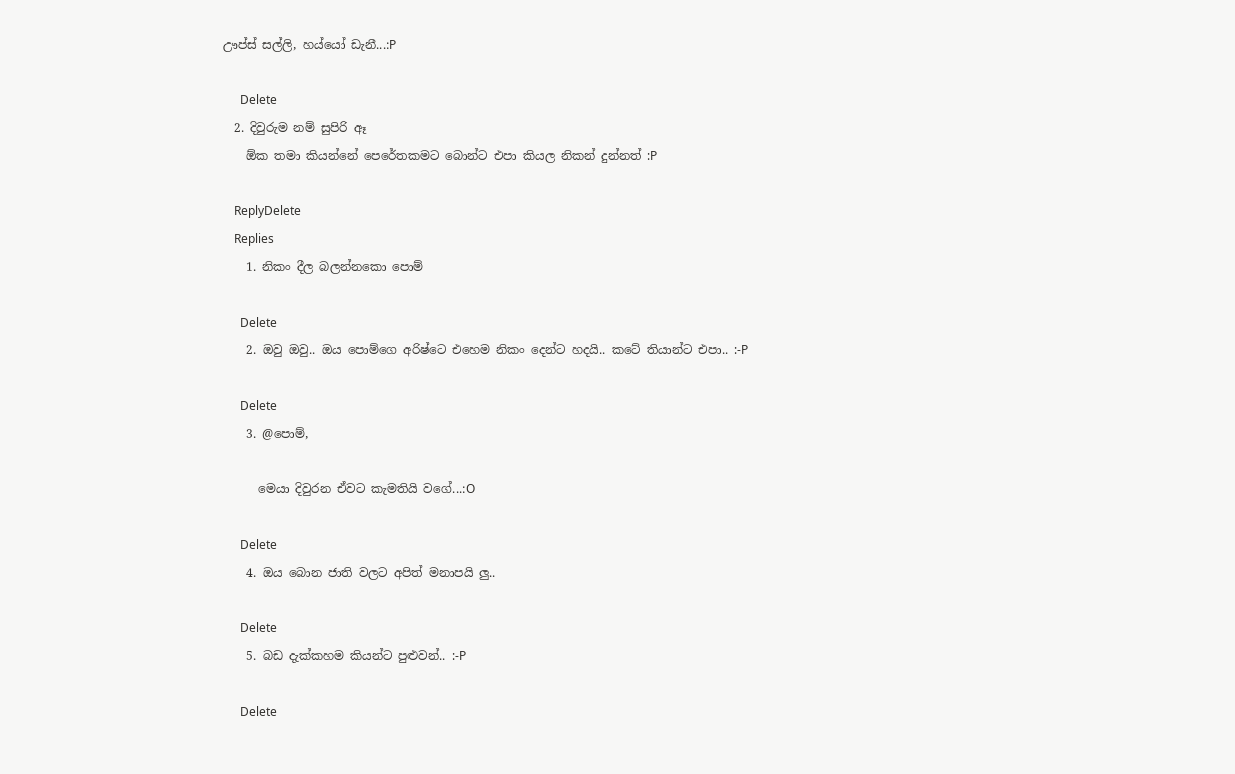ඌප්ස් සල්ලි, හය්යෝ ඩැනී...:P

      Delete
  2. දිවුරුම නම් සුපිරි ඈ
    ඕක තමා කියන්නේ පෙරේතකමට බොන්ට එපා කියල නිකන් දුන්නත් :P

    ReplyDelete
    Replies
    1. නිකං දීල බලන්නකො පොම්

      Delete
    2. ඔවු ඔවු.. ඔය පොම්ගෙ අරිෂ්ටෙ එහෙම නිකං දෙන්ට හදයි.. කටේ තියාන්ට එපා.. :-P

      Delete
    3. @පොම්,

      මෙයා දිවුරන ඒවට කැමතියි වගේ...:O

      Delete
    4. ඔය බොන ජාති වලට අපිත් මනාපයි ලු..

      Delete
    5. බඩ දැක්කහම කියන්ට පුළුවන්.. :-P

      Delete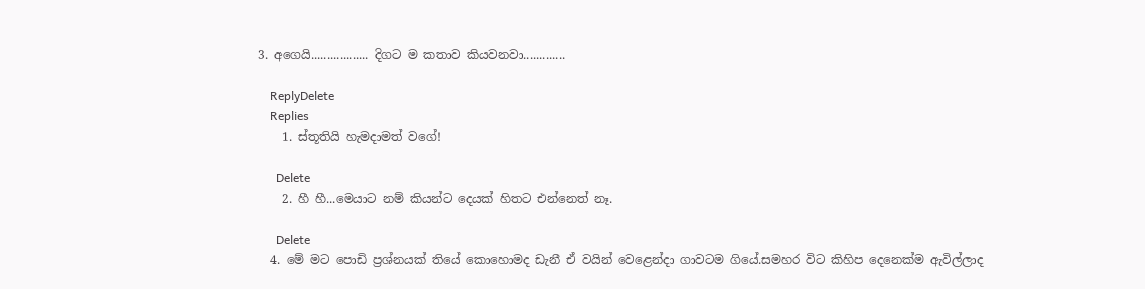3. අගෙයි.................. දිගට ම කතාව කියවනවා.............

    ReplyDelete
    Replies
    1. ස්තූතියි හැමදාමත් වගේ!

      Delete
    2. හී හී...මෙයාට නම් කියන්ට දෙයක් හිතට එන්නෙත් නෑ.

      Delete
  4. මේ මට පොඩි ප්‍රශ්නයක් තියේ කොහොමද ඩැනී ඒ වයින් වෙළෙන්දා ගාවටම ගියේ.සමහර විට කිහිප දෙනෙක්ම ඇවිල්ලාද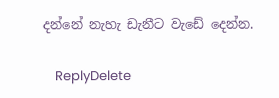දන්නේ නැහැ ඩැනීට වැඩේ දෙන්න.

    ReplyDelete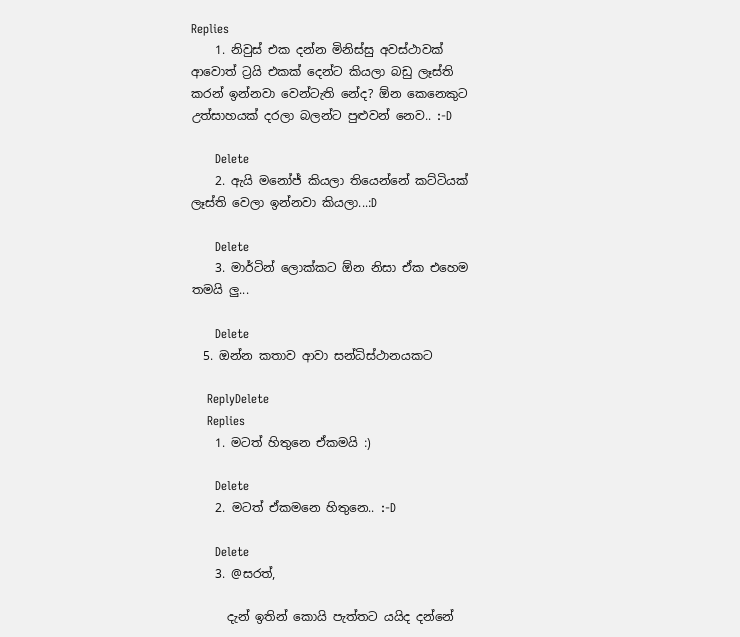Replies
    1. නිවුස් එක දන්න මිනිස්සු අවස්ථාවක් ආවොත් ට්‍රයි එකක් දෙන්ට කියලා බඩු ලෑස්ති කරන් ඉන්නවා වෙන්ටැති නේද? ඕන කෙනෙකුට උත්සාහයක් දරලා බලන්ට පුළුවන් නෙව.. :-D

      Delete
    2. ඇයි මනෝජ් කියලා තියෙන්නේ කට්ටියක් ලෑස්ති වෙලා ඉන්නවා කියලා...:D

      Delete
    3. මාර්ටින් ලොක්කට ඕන නිසා ඒක එහෙම තමයි ලු...

      Delete
  5. ඔන්න කතාව ආවා සන්ධිස්ථානයකට

    ReplyDelete
    Replies
    1. මටත් හිතුනෙ ඒකමයි :)

      Delete
    2. මටත් ඒකමනෙ හිතුනෙ.. :-D

      Delete
    3. @සරත්,

      දැන් ඉතින් කොයි පැත්තට යයිද දන්නේ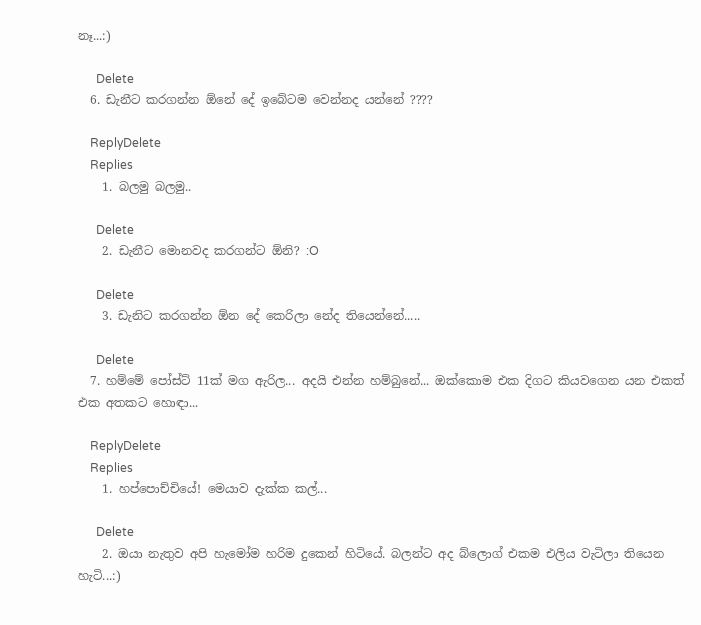නෑ...:)

      Delete
  6. ඩැනීට කරගන්න ඕනේ දේ ඉබේටම වෙන්නද යන්නේ ????

    ReplyDelete
    Replies
    1. බලමු බලමු..

      Delete
    2. ඩැනීට මොනවද කරගන්ට ඕනි? :O

      Delete
    3. ඩැනිට කරගන්න ඕන දේ කෙරිලා නේද තියෙන්නේ.....

      Delete
  7. හම්මේ පෝස්ට් 11ක් මග ඇරිල... අදයි එන්න හම්බුනේ... ඔක්කොම එක දිගට කියවගෙන යන එකත් එක අතකට හොඳා...

    ReplyDelete
    Replies
    1. හප්පොච්චියේ! මෙයාව දැක්ක කල්...

      Delete
    2. ඔයා නැතුව අපි හැමෝම හරිම දුකෙන් හිටියේ. බලන්ට අද බ්ලොග් එකම එලිය වැටිලා තියෙන හැටි...:)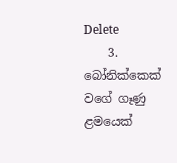Delete
    3. බෝනික්කෙක් වගේ ගෑණු ළමයෙක්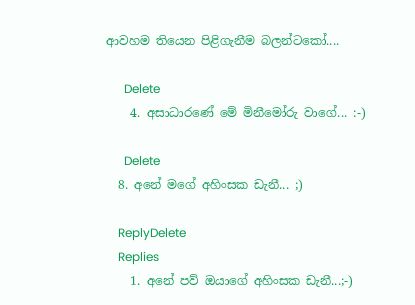ආවහම තියෙන පිළිගැනීම බලන්ටකෝ....

      Delete
    4. අසාධාරණේ මේ මිනීමෝරු වාගේ... :-)

      Delete
  8. අනේ මගේ අහිංසක ඩැනී... ;)

    ReplyDelete
    Replies
    1. අනේ පව් ඔයාගේ අහිංසක ඩැනී...;-)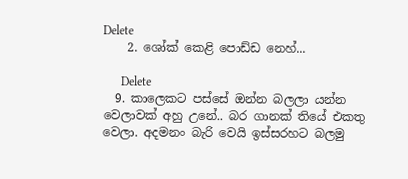Delete
    2. ශෝක් කෙළි පොඩ්ඩ නෙහ්...

      Delete
  9. කාලෙකට පස්සේ ඔන්න බලලා යන්න වෙලාවක් අහු උනේ.. බර ගානක් තියේ එකතු වෙලා. අදමනං බැරි වෙයි ඉස්සරහට බලමු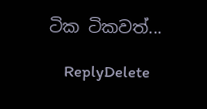ටික ටිකවත්...

    ReplyDelete